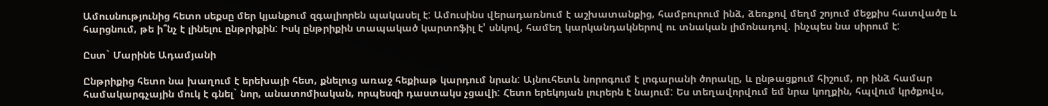Ամուսնությունից հետո սեքսը մեր կյանքում զգալիորեն պակասել է: Ամուսինս վերադառնում է աշխատանքից, համբուրում ինձ, ձեռքով մեղմ շոյում մեջքիս հատվածը և հարցնում, թե ի՞նչ է լինելու ընթրիքին: Իսկ ընթրիքին տապակած կարտոֆիլ է' սնկով, համեղ կարկանդակներով ու տնական լիմոնադով. ինչպես նա սիրում է:

Ըստ` Մարինե Ադամյանի

Ընթրիքից հետո նա խաղում է երեխայի հետ, քնելուց առաջ հեքիաթ կարդում նրան: Այնուհետև նորոգում է լոգարանի ծորակը, և ընթացքում հիշում, որ ինձ համար համակարգչային մուկ է գնել` նոր, անատոմիական, որպեսզի դաստակս չցավի: Հետո երեկոյան լուրերն է նայում: Ես տեղավորվում եմ նրա կողքին, հպվում կրծքովս,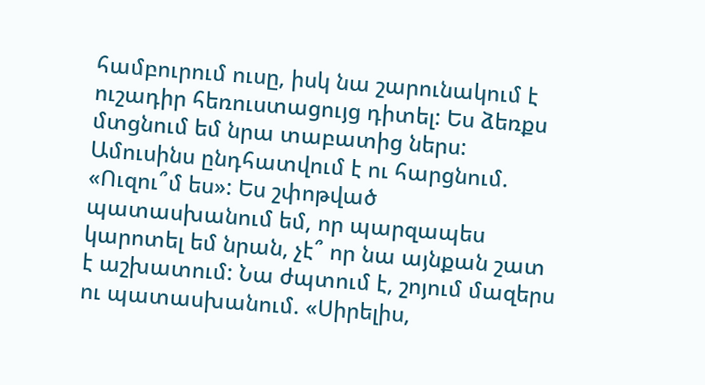համբուրում ուսը, իսկ նա շարունակում է ուշադիր հեռուստացույց դիտել: Ես ձեռքս մտցնում եմ նրա տաբատից ներս: Ամուսինս ընդհատվում է ու հարցնում. «Ուզու՞մ ես»: Ես շփոթված պատասխանում եմ, որ պարզապես կարոտել եմ նրան, չէ՞ որ նա այնքան շատ է աշխատում: Նա ժպտում է, շոյում մազերս ու պատասխանում. «Սիրելիս,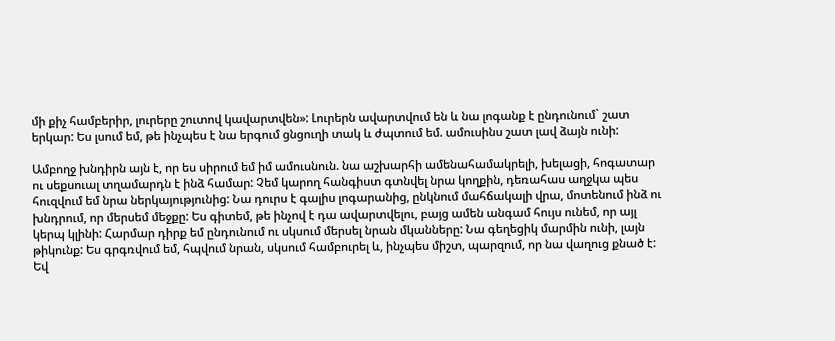մի քիչ համբերիր, լուրերը շուտով կավարտվեն»: Լուրերն ավարտվում են և նա լոգանք է ընդունում` շատ երկար: Ես լսում եմ, թե ինչպես է նա երգում ցնցուղի տակ և ժպտում եմ. ամուսինս շատ լավ ձայն ունի:

Ամբողջ խնդիրն այն է, որ ես սիրում եմ իմ ամուսնուն. նա աշխարհի ամենահամակրելի, խելացի, հոգատար ու սեքսուալ տղամարդն է ինձ համար: Չեմ կարող հանգիստ գտնվել նրա կողքին, դեռահաս աղջկա պես հուզվում եմ նրա ներկայությունից: Նա դուրս է գալիս լոգարանից, ընկնում մահճակալի վրա, մոտենում ինձ ու խնդրում, որ մերսեմ մեջքը: Ես գիտեմ, թե ինչով է դա ավարտվելու, բայց ամեն անգամ հույս ունեմ, որ այլ կերպ կլինի: Հարմար դիրք եմ ընդունում ու սկսում մերսել նրան մկանները: Նա գեղեցիկ մարմին ունի, լայն թիկունք: Ես գրգռվում եմ, հպվում նրան, սկսում համբուրել և, ինչպես միշտ, պարզում, որ նա վաղուց քնած է: Եվ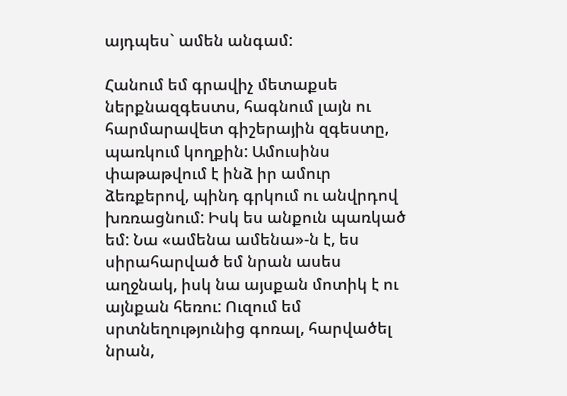այդպես` ամեն անգամ:

Հանում եմ գրավիչ մետաքսե ներքնազգեստս, հագնում լայն ու հարմարավետ գիշերային զգեստը, պառկում կողքին: Ամուսինս փաթաթվում է ինձ իր ամուր ձեռքերով, պինդ գրկում ու անվրդով խռռացնում: Իսկ ես անքուն պառկած եմ: Նա «ամենա ամենա»-ն է, ես սիրահարված եմ նրան ասես աղջնակ, իսկ նա այսքան մոտիկ է ու այնքան հեռու: Ուզում եմ սրտնեղությունից գոռալ, հարվածել նրան,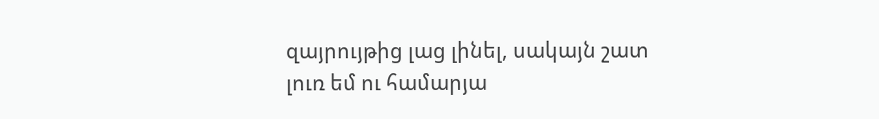զայրույթից լաց լինել, սակայն շատ լուռ եմ ու համարյա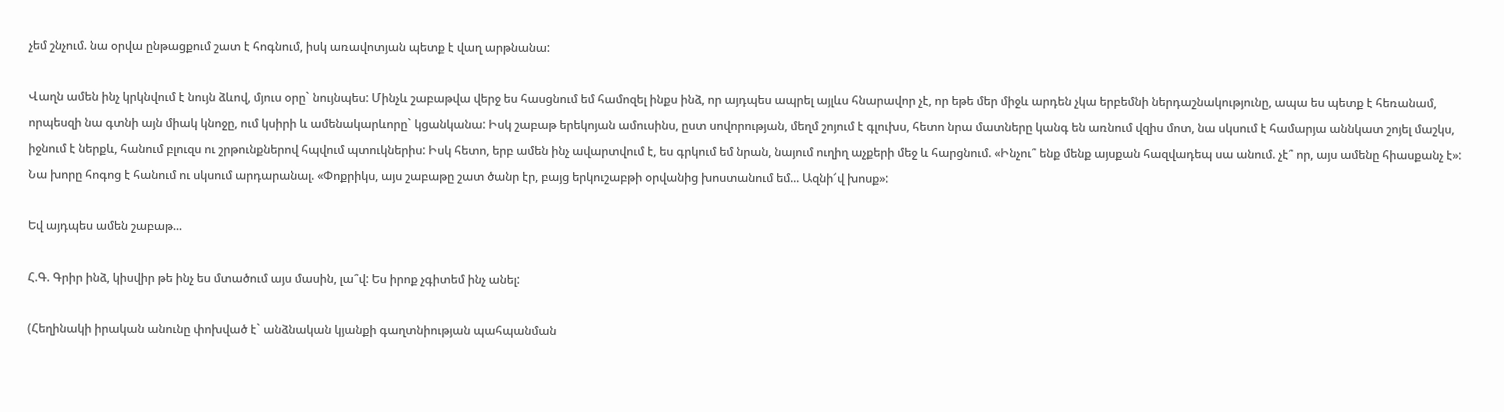չեմ շնչում. նա օրվա ընթացքում շատ է հոգնում, իսկ առավոտյան պետք է վաղ արթնանա:

Վաղն ամեն ինչ կրկնվում է նույն ձևով, մյուս օրը` նույնպես: Մինչև շաբաթվա վերջ ես հասցնում եմ համոզել ինքս ինձ, որ այդպես ապրել այլևս հնարավոր չէ, որ եթե մեր միջև արդեն չկա երբեմնի ներդաշնակությունը, ապա ես պետք է հեռանամ, որպեսզի նա գտնի այն միակ կնոջը, ում կսիրի և ամենակարևորը` կցանկանա: Իսկ շաբաթ երեկոյան ամուսինս, ըստ սովորության, մեղմ շոյում է գլուխս, հետո նրա մատները կանգ են առնում վզիս մոտ, նա սկսում է համարյա աննկատ շոյել մաշկս, իջնում է ներքև, հանում բլուզս ու շրթունքներով հպվում պտուկներիս: Իսկ հետո, երբ ամեն ինչ ավարտվում է, ես գրկում եմ նրան, նայում ուղիղ աչքերի մեջ և հարցնում. «Ինչու՞ ենք մենք այսքան հազվադեպ սա անում. չէ՞ որ, այս ամենը հիասքանչ է»: Նա խորը հոգոց է հանում ու սկսում արդարանալ. «Փոքրիկս, այս շաբաթը շատ ծանր էր, բայց երկուշաբթի օրվանից խոստանում եմ... Ազնի՜վ խոսք»:

Եվ այդպես ամեն շաբաթ...

Հ.Գ. Գրիր ինձ, կիսվիր թե ինչ ես մտածում այս մասին, լա՞վ: Ես իրոք չգիտեմ ինչ անել:

(Հեղինակի իրական անունը փոխված է` անձնական կյանքի գաղտնիության պահպանման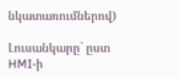նկատառումներով)

Լուսանկարը` ըստ HMI-ի